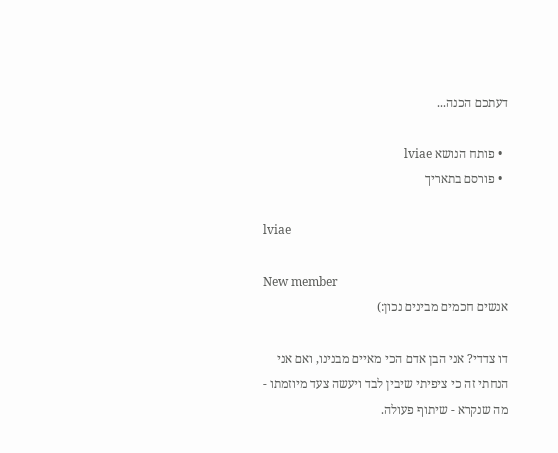דעתכם הכנה...

  • פותח הנושא lviae
  • פורסם בתאריך

lviae

New member
אנשים חכמים מבינים נכון:)

דו צדדי? אני הבן אדם הכי מאיים מבנינו, ואם אני הנחתי זה כי ציפיתי שיבין לבד ויעשה צעד מיוזמתו - מה שנקרא - שיתוף פעולה.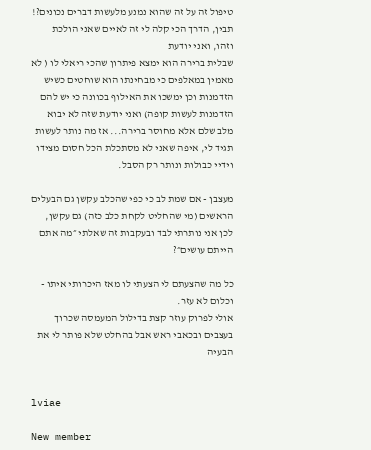טיפול זה על זה שהוא נמנע מלעשות דברים נכונים?!
תבין, הדרך הכי קלה לי זה לאיים שאני הולכת וזהו, ואני יודעת
שבלית ברירה הוא ימצא פיתרון שהכי ריאלי לו ( לא מאמין במאלפים כי מבחינתו הוא שוחטים כשיש הזדמנות וכן ימשכו את האילוף בכוונה כי יש להם הזדמנות לעשות קופה) ואני יודעת שזה לא יבוא מלב שלם אלא מחוסר ברירה... אז מה נותר לעשות תגיד לי, איפה שאני לא מסתכלת הכל חסום מצידו וידיי כבולות ונותר רק הסבל.

מעצבן - אם שמת לב כי כפי שהכלב עקשן גם הבעלים הראשים (מי שהחליט לקחת כלב כזה) גם עקשן, לכן אני נותרתי לבד ובעקבות זה שאלתי ״מה אתם הייתם עושים״?

כל מה שהצעתם לי הצעתי לו מאז היכרותי איתו - וכלום לא עזר.
אולי לפרוק עוזר קצת בדילול המעמסה שכרוך בעצבים ובכאבי ראש אבל בהחלט שלא פותר לי את הבעיה


lviae

New member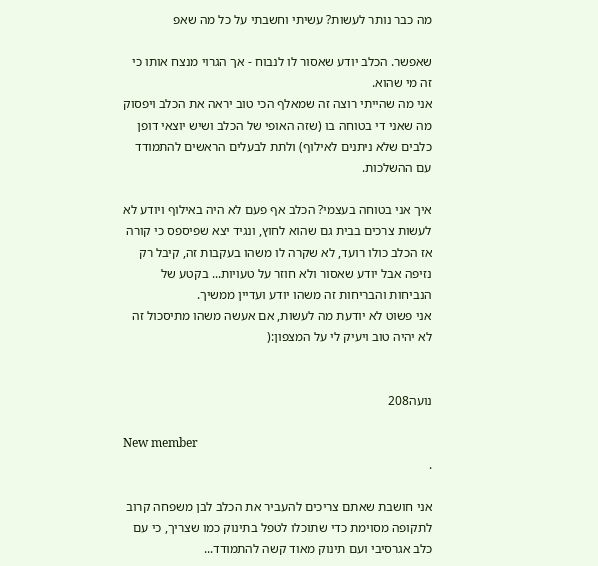מה כבר נותר לעשות? עשיתי וחשבתי על כל מה שאפ

שאפשר. הכלב יודע שאסור לו לנבוח - אך הגרוי מנצח אותו כי זה מי שהוא.
אני מה שהייתי רוצה זה שמאלף הכי טוב יראה את הכלב ויפסוק מה שאני די בטוחה בו (שזה האופי של הכלב ושיש יוצאי דופן כלבים שלא ניתנים לאילוף) ולתת לבעלים הראשים להתמודד עם ההשלכות.

איך אני בטוחה בעצמי? הכלב אף פעם לא היה באילוף ויודע לא לעשות צרכים בבית גם שהוא לחוץ, ונגיד יצא שפיספס כי קורה אז הכלב כולו רועד, לא שקרה לו משהו בעקבות זה, קיבל רק נזיפה אבל יודע שאסור ולא חוזר על טעויות... בקטע של הנביחות והבריחות זה משהו יודע ועדיין ממשיך.
אני פשוט לא יודעת מה לעשות, אם אעשה משהו מתיסכול זה לא יהיה טוב ויעיק לי על המצפון:(


נועה208

New member
.

אני חושבת שאתם צריכים להעביר את הכלב לבן משפחה קרוב לתקופה מסוימת כדי שתוכלו לטפל בתינוק כמו שצריך, כי עם כלב אגרסיבי ועם תינוק מאוד קשה להתמודד...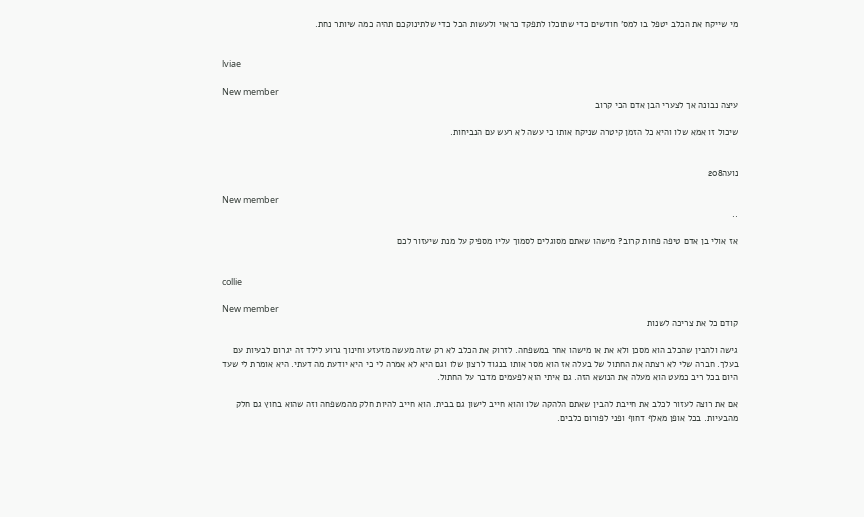מי שייקח את הכלב יטפל בו למס' חודשים כדי שתוכלו לתפקד כראוי ולעשות הכל כדי שלתינוקכם תהיה כמה שיותר נחת.


lviae

New member
עיצה נבונה אך לצערי הבן אדם הכי קרוב

שיכול זו אמא שלו והיא כל הזמן קיטרה שניקח אותו כי עשה לא רעש עם הנביחות.


נועה208

New member
..

אז אולי בן אדם טיפה פחות קרוב? מישהו שאתם מסוגלים לסמוך עליו מספיק על מנת שיעזור לכם


collie

New member
קודם כל את צריכה לשנות

גישה ולהבין שהכלב הוא מסכן ולא את או מישהו אחר במשפחה. לזרוק את הכלב לא רק שזה מעשה מזעזע וחינוך גרוע לילד זה יגרום לבעיות עם בעלך. חברה שלי לא רצתה את החתול של בעלה אז הוא מסר אותו בנגוד לרצון שלו וגם היא לא אמרה לי כי היא יודעת מה דעתי. היא אומרת לי שעד היום בכל ריב כמעט הוא מעלה את הנושא הזה. גם איתי הוא לפעמים מדבר על החתול.

אם את רוצה לעזור לכלב את חייבת להבין שאתם הלהקה שלו והוא חייב לישון גם בבית. הוא חייב להיות חלק מהמשפחה וזה שהוא בחוץ גם חלק מהבעיות. בכל אופן מאלף דחוף ופני לפורום כלבים.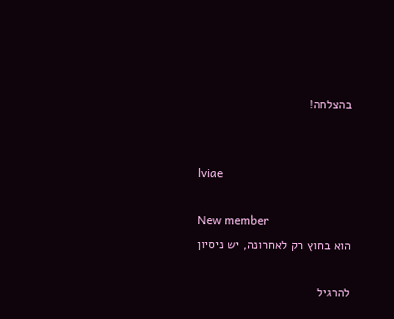בהצלחה!


lviae

New member
הוא בחוץ רק לאחרונה, יש ניסיון

להרגיל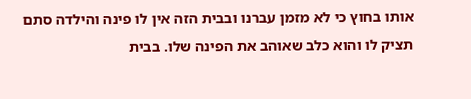אותו בחוץ כי לא מזמן עברנו ובבית הזה אין לו פינה והילדה סתם תציק לו והוא כלב שאוהב את הפינה שלו. בבית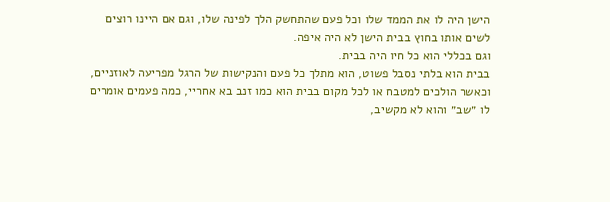הישן היה לו את הממד שלו וכל פעם שהתחשק הלך לפינה שלו, וגם אם היינו רוצים לשים אותו בחוץ בבית הישן לא היה איפה.
וגם בכללי הוא כל חיו היה בבית.
בבית הוא בלתי נסבל פשוט, הוא מתלך כל פעם והנקישות של הרגל מפריעה לאוזניים, וכאשר הולכים למטבח או לכל מקום בבית הוא כמו זנב בא אחריי, כמה פעמים אומרים לו ״שב״ והוא לא מקשיב,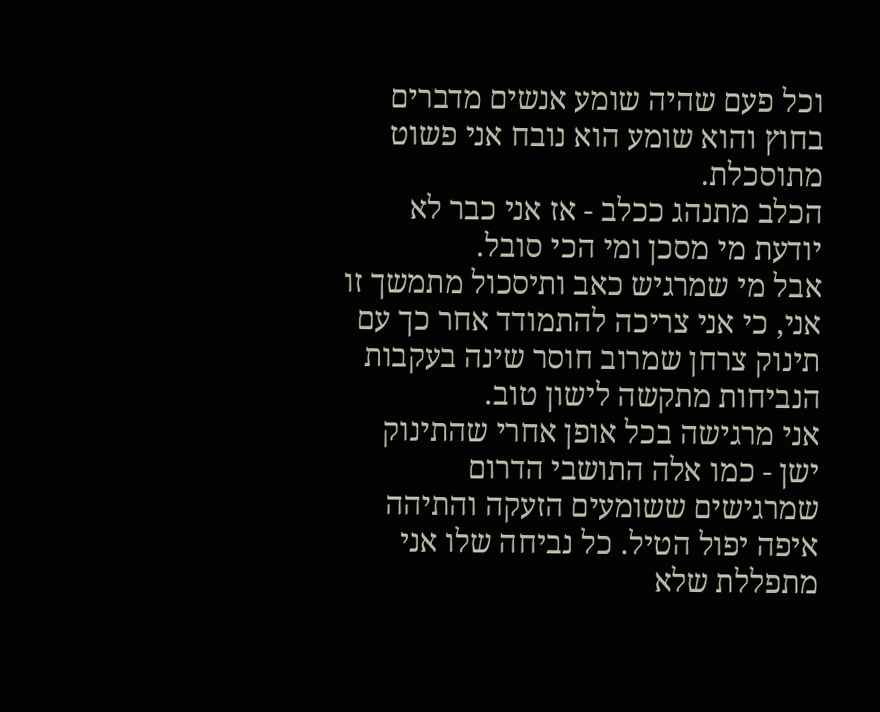וכל פעם שהיה שומע אנשים מדברים בחוץ והוא שומע הוא נובח אני פשוט מתוסכלת.
הכלב מתנהג ככלב - אז אני כבר לא יודעת מי מסכן ומי הכי סובל.
אבל מי שמרגיש כאב ותיסכול מתמשך זו אני, כי אני צריכה להתמודד אחר כך עם תינוק צרחן שמרוב חוסר שינה בעקבות הנביחות מתקשה לישון טוב.
אני מרגישה בכל אופן אחרי שהתינוק ישן - כמו אלה התושבי הדרום שמרגישים ששומעים הזעקה והתיהה איפה יפול הטיל. כל נביחה שלו אני מתפללת שלא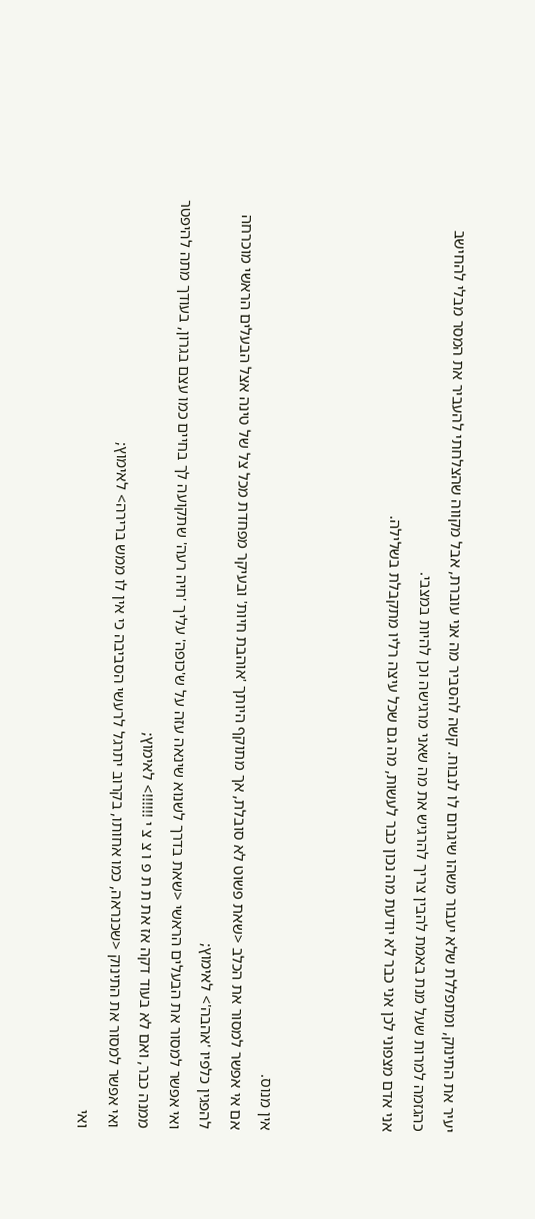יעיר את התינוק, ומתפללת שלא יעבור משהו שיגרום לו לנבוח. קשה להסביר מה אני עוברת, אבל מקווה שהצלחתי להעביר את המסר מבלי להחישב כהגזמה למרות שעל מנת באמת להבין צריך להרגיש את מה שאני מרגישה וכן להיות במצבי.
אני אדם מצפוני לכן אני כבר לא יודעת מה נכון כבר לעשות, מה גם שכל עיצה רליו מתקבלת בשלילה.



אין מנוס.
אם אי אפשר למסור את הכלב <שאת פשוט לא סובלת, אך מתוקף היותך 'אוהבת חיות' ובעיקר מפחדת מכל צל של טינה אצל הבעלים הראשי מוכרחה להפגין כלפיו 'אהבה'> לאימוץ;
ואי אפשר למסור את הבעלים הראשי <שאת בדרך לשנוא שינאה עזה על ש'כופה' עליך 'חיה רעה' שתקועה לך בחיים כמו עצם בגרון, בעודך מתה להיפטר ממנה כבר, ואם לא בעוד דקה אז את ת ת פ ו צ צ י !!!!!!> לאימוץ;
ואי אפשר למסור את התינוק <שכנראה, כמו אחותו, בקרוב יתרגל לרעשי הסביבה כי אין לו ממש ברירה> לאימוץ;
ואי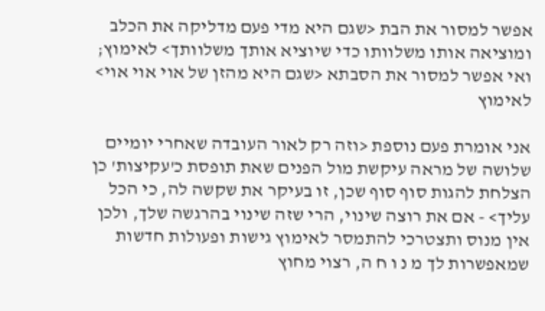אפשר למסור את הבת <שגם היא מדי פעם מדליקה את הכלב ומוציאה אותו משלוותו כדי שיוציא אותך משלוותך> לאימוץ;
ואי אפשר למסור את הסבתא <שגם היא מהזן של אוי אוי אוי> לאימוץ

אני אומרת פעם נוספת <וזה רק לאור העובדה שאחרי יומיים שלושה של מראה עיקשת מול הפנים שאת תופסת כ'עקיצות' כן הצלחת להגות סוף סוף שכן, זו בעיקר את שקשה לה, כי הכל עליך> - אם את רוצה שינוי, הרי שזה שינוי בהרגשה שלך, ולכן אין מנוס ותצטרכי להתמסר לאימוץ גישות ופעולות חדשות שמאפשרות לך מ נ ו ח ה, רצוי מחוץ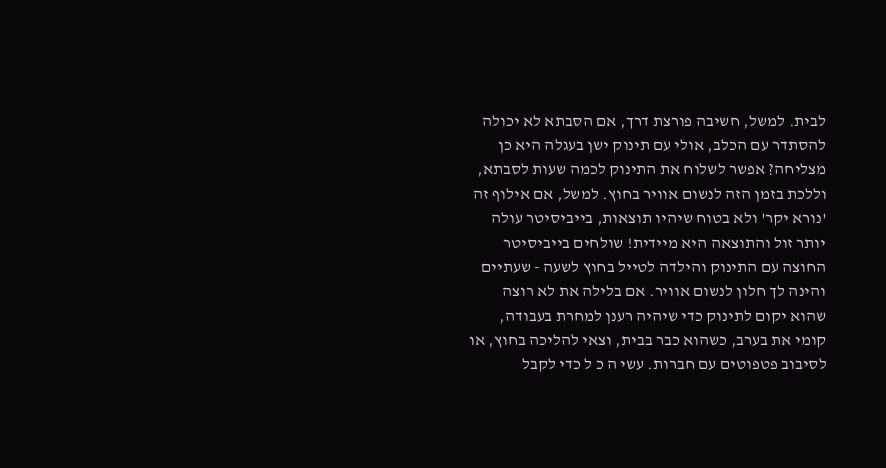לבית. למשל, חשיבה פורצת דרך, אם הסבתא לא יכולה להסתדר עם הכלב, אולי עם תינוק ישן בעגלה היא כן מצליחה? אפשר לשלוח את התינוק לכמה שעות לסבתא, וללכת בזמן הזה לנשום אוויר בחוץ. למשל, אם אילוף זה 'נורא יקר' ולא בטוח שיהיו תוצאות, בייביסיטר עולה יותר זול והתוצאה היא מיידית! שולחים בייביסיטר החוצה עם התינוק והילדה לטייל בחוץ לשעה - שעתיים והינה לך חלון לנשום אוויר. אם בלילה את לא רוצה שהוא יקום לתינוק כדי שיהיה רענן למחרת בעבודה, קומי את בערב, כשהוא כבר בבית, וצאי להליכה בחוץ, או לסיבוב פטפוטים עם חברות. עשי ה כ ל כדי לקבל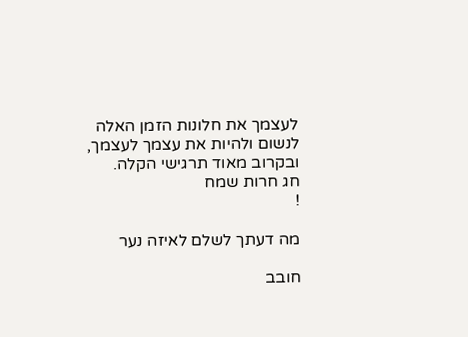לעצמך את חלונות הזמן האלה לנשום ולהיות את עצמך לעצמך, ובקרוב מאוד תרגישי הקלה.
חג חרות שמח
!

מה דעתך לשלם לאיזה נער

חובב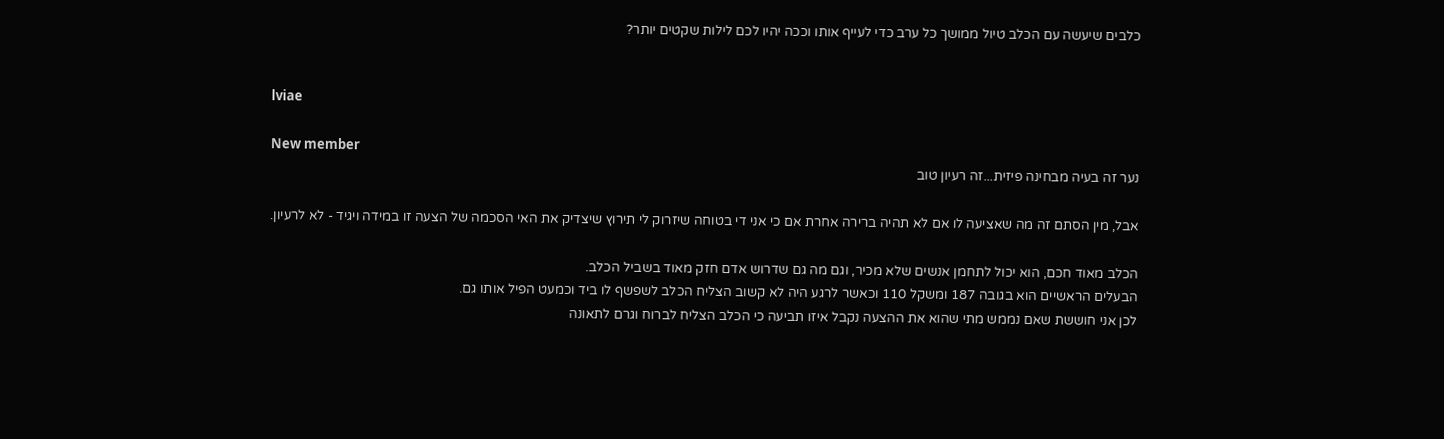כלבים שיעשה עם הכלב טיול ממושך כל ערב כדי לעייף אותו וככה יהיו לכם לילות שקטים יותר?


lviae

New member
נער זה בעיה מבחינה פיזית...זה רעיון טוב

אבל, מין הסתם זה מה שאציעה לו אם לא תהיה ברירה אחרת אם כי אני די בטוחה שיזרוק לי תירוץ שיצדיק את האי הסכמה של הצעה זו במידה ויגיד - לא לרעיון.

הכלב מאוד חכם, הוא יכול לתחמן אנשים שלא מכיר, וגם מה גם שדרוש אדם חזק מאוד בשביל הכלב.
הבעלים הראשיים הוא בגובה 187 ומשקל 110 וכאשר לרגע היה לא קשוב הצליח הכלב לשפשף לו ביד וכמעט הפיל אותו גם.
לכן אני חוששת שאם נממש מתי שהוא את ההצעה נקבל איזו תביעה כי הכלב הצליח לברוח וגרם לתאונה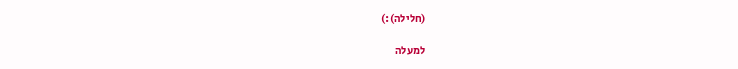(חלילה):)

למעלה